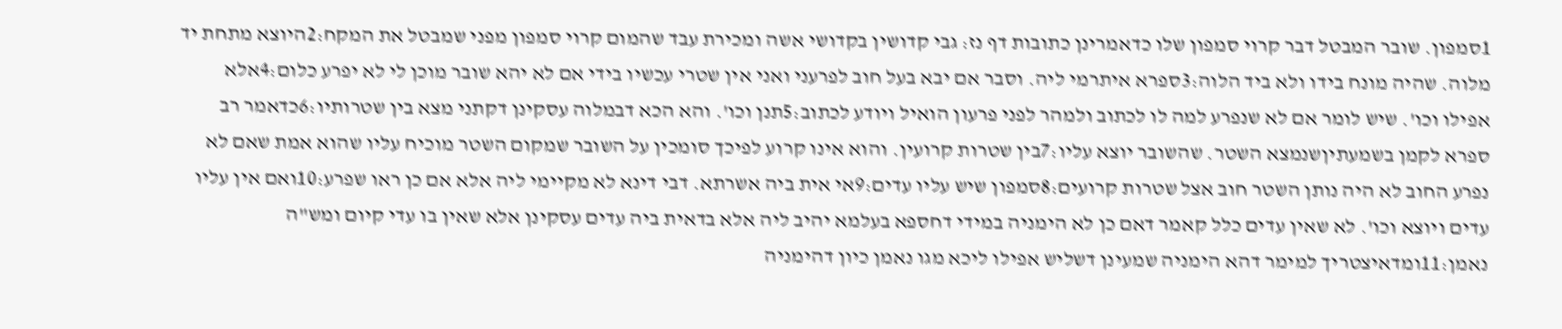1סמפון. שובר המבטל דבר קרוי סמפון שלו כדאמרינן כתובות דף נז: גבי קדושין בקדושי אשה ומכירת עבד שהמום קרוי סמפון מפני שמבטל את המקח:2היוצא מתחת יד מלוה. שהיה מונח בידו ולא ביד הלוה:3ספרא איתרמי ליה. וסבר אם יבא בעל חוב לפרעני ואני אין שטרי עכשיו בידי אם לא יהא שובר מוכן לי לא יפרע כלום:4אלא אפילו וכו'. שיש לומר אם לא שנפרע למה לו לכתוב ולמהר לפני פרעון הואיל ויודע לכתוב:5תנן וכו'. והא הכא דבמלוה עסקינן דקתני מצא בין שטרותיו:6כדאמר רב ספרא לקמן בשמעתיןשנמצא השטר. שהשובר יוצא עליו:7בין שטרות קרועין. והוא אינו קרוע לפיכך סומכין על השובר שמקום השטר מוכיח עליו שהוא אמת שאם לא נפרע החוב לא היה נותן השטר חוב אצל שטרות קרועים:8סמפון שיש עליו עדים:9אי אית ביה אשרתא. דבי דינא לא מקיימי ליה אלא אם כן ראו שפרע:10ואם אין עליו עדים ויוצא וכו'. לא שאין עדים כלל קאמר דאם כן לא הימניה במידי דחספא בעלמא יהיב ליה אלא בדאית ביה עדים עסקינן אלא שאין בו עדי קיום ומש"ה נאמן:11ומדאיצטריך למימר דהא הימניה שמעינן דשליש אפילו ליכא מגו נאמן כיון דהימניה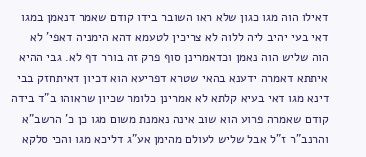דאילו הוה מגו כגון שלא ראו השובר בידו קודם שאמר דנאמן במגו דאי בעי יהיב ליה ללוה לא צריכין לטעמא דהא הימניה דאפי' לא הוה שליש הוה נאמן וכדאמרינן סוף פרק זה בורר דף לא. גבי ההיא איתתא דאמרה ידענא בהאי שטרא דפריעא הוא דכיון דאיתחזק בבי דינא מגו דאי בעיא קלתא לא אמרינן כלומר שכיון שראוהו ב"ד בידה קודם שאמרה פרוע הוא שוב אינה נאמנת משום מגו כן כ' הרשב"א והרנב"ר ז"ל אבל שליש לעולם מהימן אע"ג דליכא מגו והכי סלקא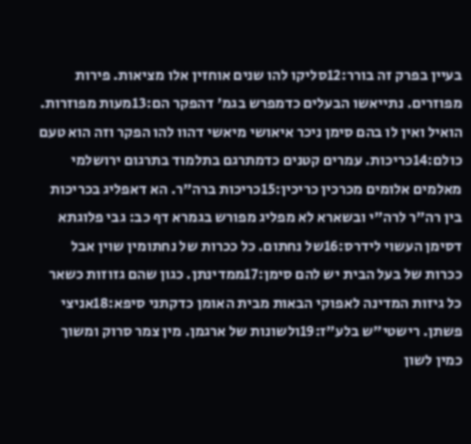בעיין בפרק זה בורר:12סליקו להו שנים אוחזין אלו מציאות. פירות מפוזרים. נתייאשו הבעלים כדמפרש בגמ' דהפקר הם:13מעות מפוזרות. הואיל ואין לו בהם סימן ניכר איאושי מיאשי דהוו להו הפקר וזה הוא טעם כולם:14כריכות. עמרים קטנים כדמתרגם בתלמוד בתרגום ירושלמי מאלמים אלומים מכרכין כריכין:15כריכות ברה"ר. הא דאפליג בכריכות בין רה"ר לרה"י ובשארא לא מפליג מפורש בגמרא דף כב: גבי פלוגתא דסימן העשוי לידרס:16של נחתום. כל ככרות של נחתומין שוין אבל ככרות של בעל הבית יש להם סימן:17ממדינתן. כגון שהם גזוזות כשאר כל גיזות המדינה לאפוקי הבאות מבית האומן כדקתני סיפא:18אניצי פשתן. רישטי"ש בלע"ז:19ולשונות של ארגמן. מין צמר סרוק ומשוך כמין לשון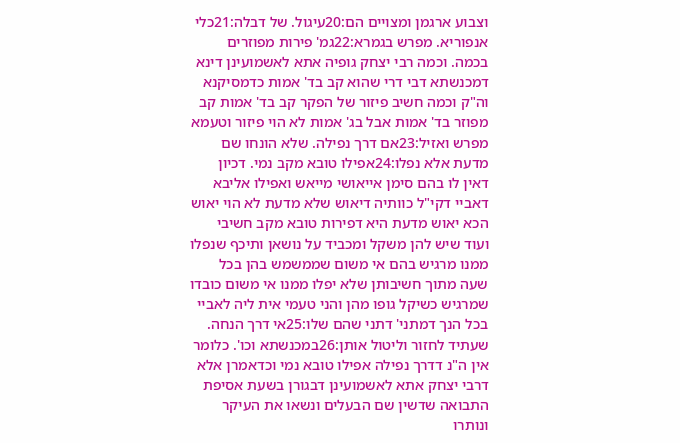וצבוע ארגמן ומצויים הם:20עיגול. של דבלה:21כלי אנפוריא. מפרש בגמרא:22גמ' פירות מפוזרים בכמה. וכמה רבי יצחק גופיה אתא לאשמועינן דינא דמכנשתא דבי דרי שהוא קב בד' אמות כדמסיקנא וה"ק וכמה חשיב פיזור של הפקר קב בד' אמות קב מפוזר בד' אמות אבל בג' אמות לא הוי פיזור וטעמא מפרש ואזיל:23אם דרך נפילה. שלא הונחו שם מדעת אלא נפלו:24אפילו טובא מקב נמי. דכיון דאין לו בהם סימן אייאושי מייאש ואפילו אליבא דאביי דקי"ל כוותיה דיאוש שלא מדעת לא הוי יאוש הכא יאוש מדעת היא דפירות טובא מקב חשיבי ועוד שיש להן משקל ומכביד על נושאן ותיכף שנפלו ממנו מרגיש בהם אי משום שממשמש בהן בכל שעה מתוך חשיבותן שלא יפלו ממנו אי משום כובדו שמרגיש כשיקל גופו מהן והני טעמי אית ליה לאביי בכל הנך דמתני' דתני שהם שלו:25אי דרך הנחה. שעתיד לחזור וליטול אותן:26במכנשתא וכו'. כלומר אין ה"נ דדרך נפילה אפילו טובא נמי וכדאמרן אלא דרבי יצחק אתא לאשמועינן דבגורן בשעת אסיפת התבואה שדשין שם הבעלים ונשאו את העיקר ונותרו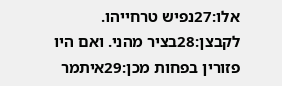אלו:27נפיש טרחייהו. לקבצן:28בציר מהני. ואם היו פזורין בפחות מכן:29איתמר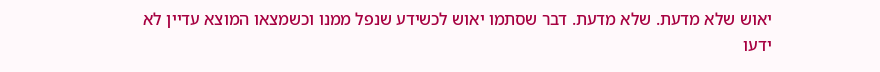יאוש שלא מדעת. שלא מדעת. דבר שסתמו יאוש לכשידע שנפל ממנו וכשמצאו המוצא עדיין לא ידעו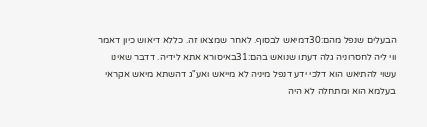הבעלים שנפל מהם:30דמיאש לבסוף. לאחר שמצאו זה. כללא דיאוש כיון דאמר ווי ליה לחסרוניה גלה דעתו שנואש בהם:31באיסורא אתא לידיה. דדבר שאינו עשוי להתיאש הוא דלכי ידע דנפל מיניה לא מייאש ואע"ג דהשתא מיאש אקראי בעלמא הוא ומתחלה לא היה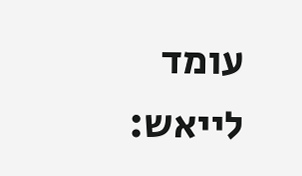עומד לייאש: